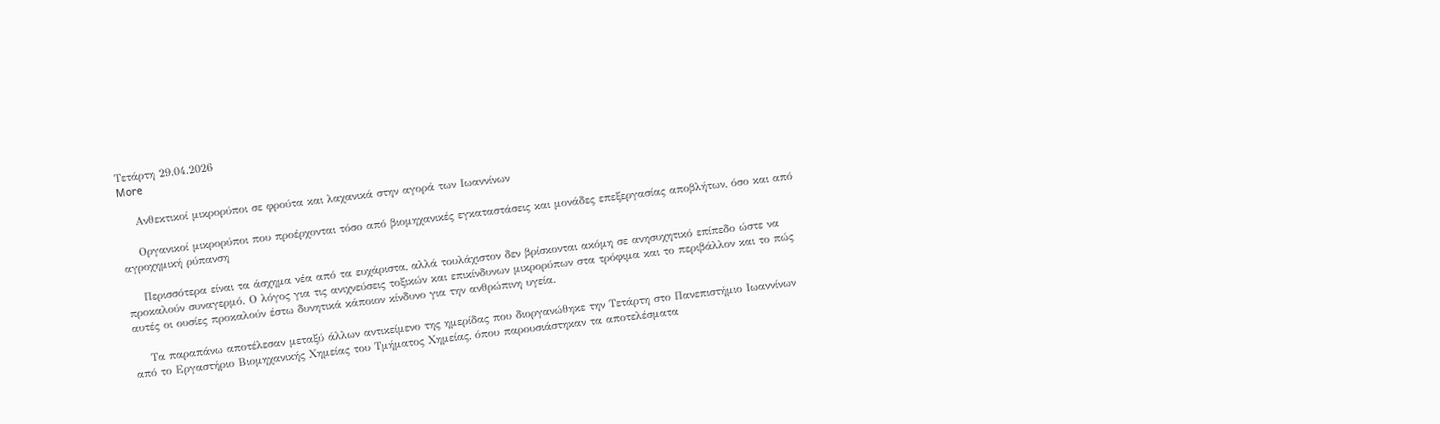Τετάρτη 29.04.2026
More

    Ανθεκτικοί μικρορύποι σε φρούτα και λαχανικά στην αγορά των Ιωαννίνων

    Οργανικοί μικρορύποι που προέρχονται τόσο από βιομηχανικές εγκαταστάσεις και μονάδες επεξεργασίας αποβλήτων, όσο και από αγροχημική ρύπανση

    Περισσότερα είναι τα άσχημα νέα από τα ευχάριστα, αλλά τουλάχιστον δεν βρίσκονται ακόμη σε ανησυχητικό επίπεδο ώστε να προκαλούν συναγερμό. Ο λόγος για τις ανιχνεύσεις τοξικών και επικίνδυνων μικρορύπων στα τρόφιμα και το περιβάλλον και το πώς αυτές οι ουσίες προκαλούν έστω δυνητικά κάποιον κίνδυνο για την ανθρώπινη υγεία.

    Τα παραπάνω αποτέλεσαν μεταξύ άλλων αντικείμενο της ημερίδας που διοργανώθηκε την Τετάρτη στο Πανεπιστήμιο Ιωαννίνων από το Εργαστήριο Βιομηχανικής Χημείας του Τμήματος Χημείας, όπου παρουσιάστηκαν τα αποτελέσματα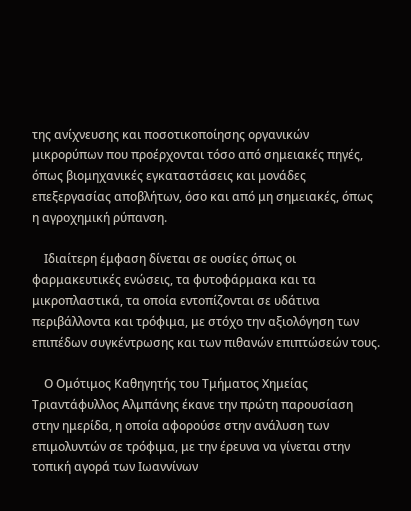της ανίχνευσης και ποσοτικοποίησης οργανικών μικρορύπων που προέρχονται τόσο από σημειακές πηγές, όπως βιομηχανικές εγκαταστάσεις και μονάδες επεξεργασίας αποβλήτων, όσο και από μη σημειακές, όπως η αγροχημική ρύπανση.

    Ιδιαίτερη έμφαση δίνεται σε ουσίες όπως οι φαρμακευτικές ενώσεις, τα φυτοφάρμακα και τα μικροπλαστικά, τα οποία εντοπίζονται σε υδάτινα περιβάλλοντα και τρόφιμα, με στόχο την αξιολόγηση των επιπέδων συγκέντρωσης και των πιθανών επιπτώσεών τους.

    Ο Ομότιμος Καθηγητής του Τμήματος Χημείας Τριαντάφυλλος Αλμπάνης έκανε την πρώτη παρουσίαση στην ημερίδα, η οποία αφορούσε στην ανάλυση των επιμολυντών σε τρόφιμα, με την έρευνα να γίνεται στην τοπική αγορά των Ιωαννίνων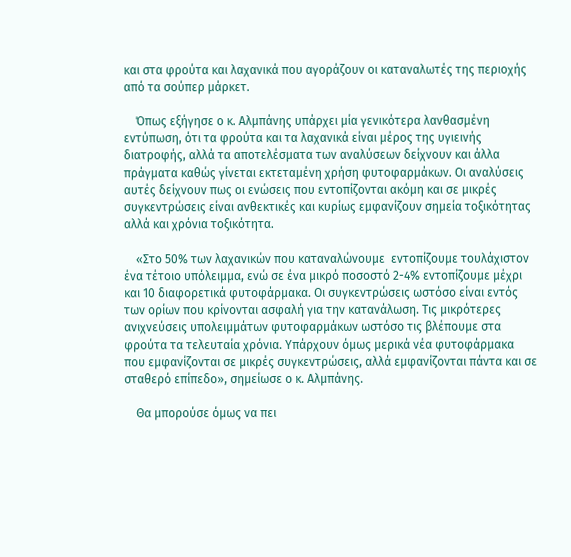και στα φρούτα και λαχανικά που αγοράζουν οι καταναλωτές της περιοχής από τα σούπερ μάρκετ.

    Όπως εξήγησε ο κ. Αλμπάνης υπάρχει μία γενικότερα λανθασμένη εντύπωση, ότι τα φρούτα και τα λαχανικά είναι μέρος της υγιεινής διατροφής, αλλά τα αποτελέσματα των αναλύσεων δείχνουν και άλλα πράγματα καθώς γίνεται εκτεταμένη χρήση φυτοφαρμάκων. Οι αναλύσεις αυτές δείχνουν πως οι ενώσεις που εντοπίζονται ακόμη και σε μικρές συγκεντρώσεις είναι ανθεκτικές και κυρίως εμφανίζουν σημεία τοξικότητας αλλά και χρόνια τοξικότητα.

    «Στο 50% των λαχανικών που καταναλώνουμε  εντοπίζουμε τουλάχιστον ένα τέτοιο υπόλειμμα, ενώ σε ένα μικρό ποσοστό 2-4% εντοπίζουμε μέχρι και 10 διαφορετικά φυτοφάρμακα. Οι συγκεντρώσεις ωστόσο είναι εντός των ορίων που κρίνονται ασφαλή για την κατανάλωση. Τις μικρότερες ανιχνεύσεις υπολειμμάτων φυτοφαρμάκων ωστόσο τις βλέπουμε στα φρούτα τα τελευταία χρόνια. Υπάρχουν όμως μερικά νέα φυτοφάρμακα που εμφανίζονται σε μικρές συγκεντρώσεις, αλλά εμφανίζονται πάντα και σε σταθερό επίπεδο», σημείωσε ο κ. Αλμπάνης.

    Θα μπορούσε όμως να πει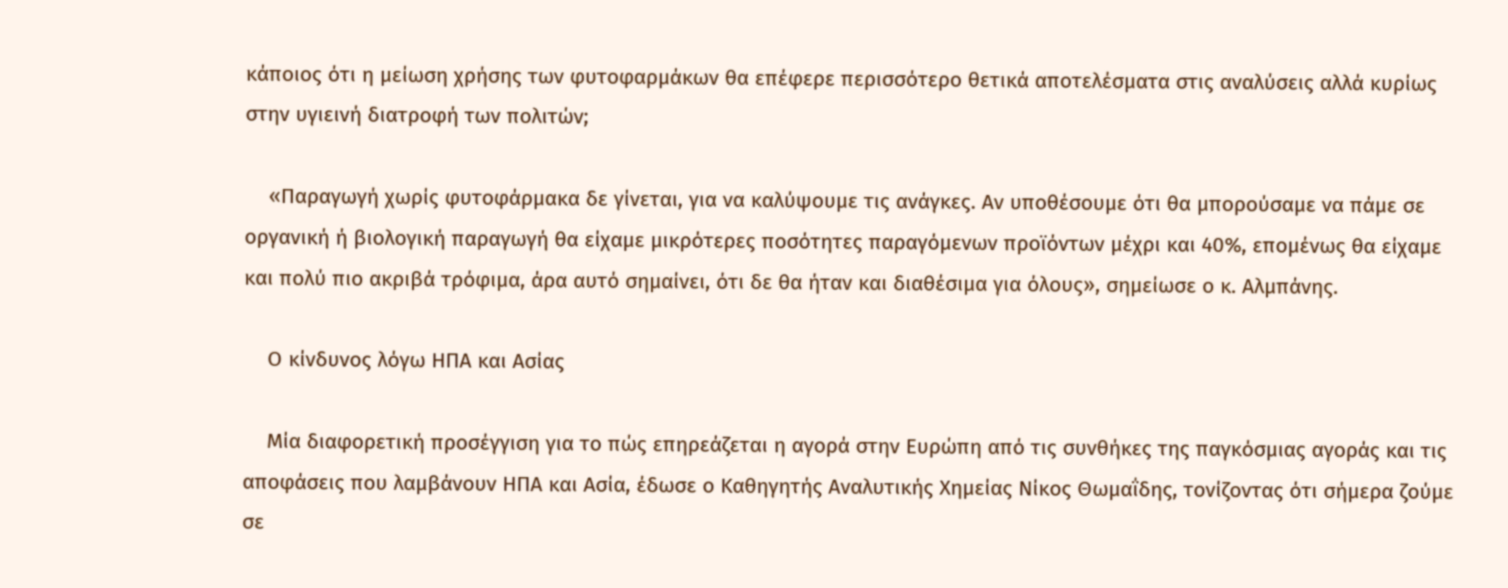κάποιος ότι η μείωση χρήσης των φυτοφαρμάκων θα επέφερε περισσότερο θετικά αποτελέσματα στις αναλύσεις αλλά κυρίως στην υγιεινή διατροφή των πολιτών;

    «Παραγωγή χωρίς φυτοφάρμακα δε γίνεται, για να καλύψουμε τις ανάγκες. Αν υποθέσουμε ότι θα μπορούσαμε να πάμε σε οργανική ή βιολογική παραγωγή θα είχαμε μικρότερες ποσότητες παραγόμενων προϊόντων μέχρι και 40%, επομένως θα είχαμε και πολύ πιο ακριβά τρόφιμα, άρα αυτό σημαίνει, ότι δε θα ήταν και διαθέσιμα για όλους», σημείωσε ο κ. Αλμπάνης.

    Ο κίνδυνος λόγω ΗΠΑ και Ασίας

    Μία διαφορετική προσέγγιση για το πώς επηρεάζεται η αγορά στην Ευρώπη από τις συνθήκες της παγκόσμιας αγοράς και τις αποφάσεις που λαμβάνουν ΗΠΑ και Ασία, έδωσε ο Καθηγητής Αναλυτικής Χημείας Νίκος Θωμαΐδης, τονίζοντας ότι σήμερα ζούμε σε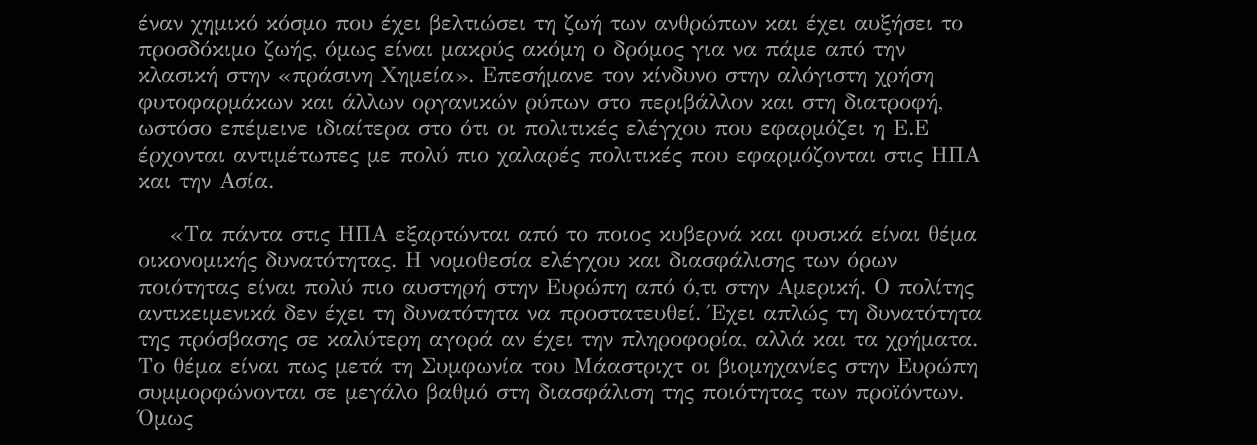έναν χημικό κόσμο που έχει βελτιώσει τη ζωή των ανθρώπων και έχει αυξήσει το προσδόκιμο ζωής, όμως είναι μακρύς ακόμη ο δρόμος για να πάμε από την κλασική στην «πράσινη Χημεία». Επεσήμανε τον κίνδυνο στην αλόγιστη χρήση φυτοφαρμάκων και άλλων οργανικών ρύπων στο περιβάλλον και στη διατροφή, ωστόσο επέμεινε ιδιαίτερα στο ότι οι πολιτικές ελέγχου που εφαρμόζει η Ε.Ε έρχονται αντιμέτωπες με πολύ πιο χαλαρές πολιτικές που εφαρμόζονται στις ΗΠΑ και την Ασία.

    «Τα πάντα στις ΗΠΑ εξαρτώνται από το ποιος κυβερνά και φυσικά είναι θέμα οικονομικής δυνατότητας. Η νομοθεσία ελέγχου και διασφάλισης των όρων ποιότητας είναι πολύ πιο αυστηρή στην Ευρώπη από ό,τι στην Αμερική. Ο πολίτης αντικειμενικά δεν έχει τη δυνατότητα να προστατευθεί. Έχει απλώς τη δυνατότητα της πρόσβασης σε καλύτερη αγορά αν έχει την πληροφορία, αλλά και τα χρήματα. Το θέμα είναι πως μετά τη Συμφωνία του Μάαστριχτ οι βιομηχανίες στην Ευρώπη συμμορφώνονται σε μεγάλο βαθμό στη διασφάλιση της ποιότητας των προϊόντων. Όμως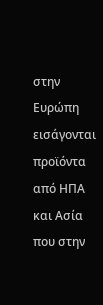στην Ευρώπη εισάγονται προϊόντα από ΗΠΑ και Ασία που στην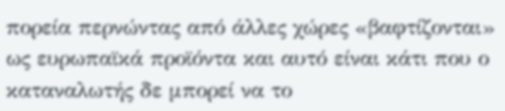πορεία περνώντας από άλλες χώρες «βαφτίζονται» ως ευρωπαϊκά προϊόντα και αυτό είναι κάτι που ο καταναλωτής δε μπορεί να το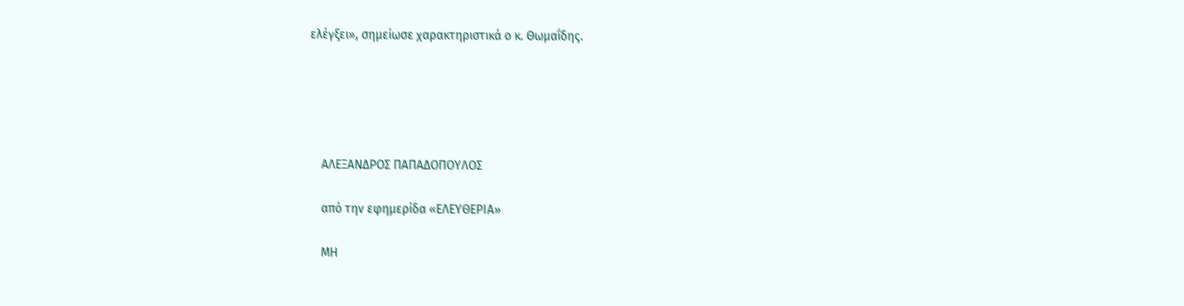ελέγξει», σημείωσε χαρακτηριστικά ο κ. Θωμαΐδης.





    ΑΛΕΞΑΝΔΡΟΣ ΠΑΠΑΔΟΠΟΥΛΟΣ

    από την εφημερίδα «ΕΛΕΥΘΕΡΙΑ»

    ΜΗ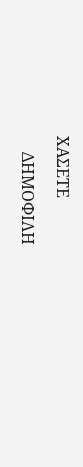ΧΑΣΕΤΕ

    ΔΗΜΟΦΙΛΗ